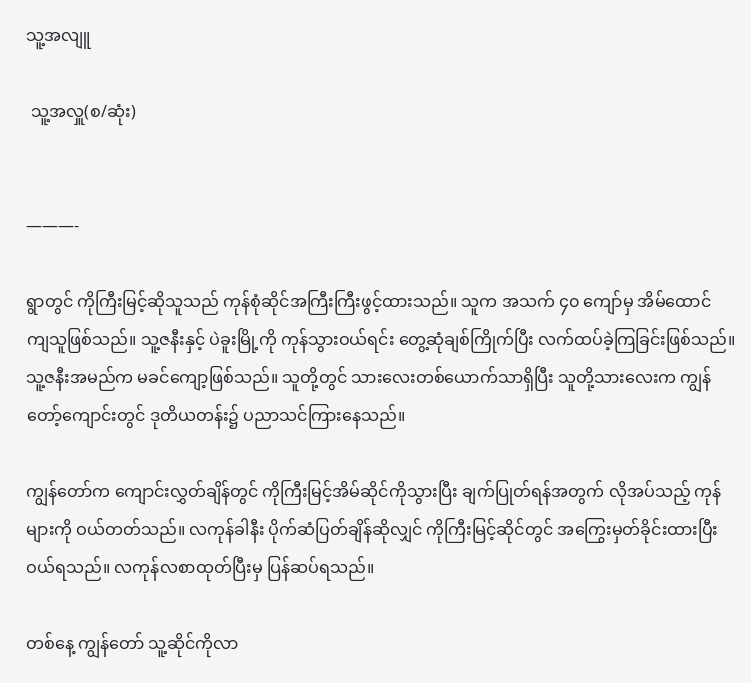သူ့အလျူ

 သူ့အလှူ(စ/ဆုံး)


———-

ရွာတွင် ကိုကြီးမြင့်ဆိုသူသည် ကုန်စုံဆိုင်အကြီးကြီးဖွင့်ထားသည်။ သူက အသက် ၄၀ ကျော်မှ အိမ်ထောင် ကျသူဖြစ်သည်။ သူ့ဇနီးနှင့် ပဲခူးမြို့ကို ကုန်သွားဝယ်ရင်း တွေ့ဆုံချစ်ကြိုက်ပြီး လက်ထပ်ခဲ့ကြခြင်းဖြစ်သည်။ သူ့ဇနီးအမည်က မခင်ကျော့ဖြစ်သည်။ သူတို့တွင် သားလေးတစ်ယောက်သာရှိပြီး သူတို့သားလေးက ကျွန်တော့်ကျောင်းတွင် ဒုတိယတန်း၌ ပညာသင်ကြားနေသည်။

ကျွန်တော်က ကျောင်းလွှတ်ချိန်တွင် ကိုကြီးမြင့်အိမ်ဆိုင်ကိုသွားပြီး ချက်ပြုတ်ရန်အတွက် လိုအပ်သည့် ကုန်များကို ဝယ်တတ်သည်။ လကုန်ခါနီး ပိုက်ဆံပြတ်ချိန်ဆိုလျှင် ကိုကြီးမြင့်ဆိုင်တွင် အကြွေးမှတ်ခိုင်းထားပြီး ဝယ်ရသည်။ လကုန်လစာထုတ်ပြီးမှ ပြန်ဆပ်ရသည်။

တစ်နေ့ ကျွန်တော် သူ့ဆိုင်ကိုလာ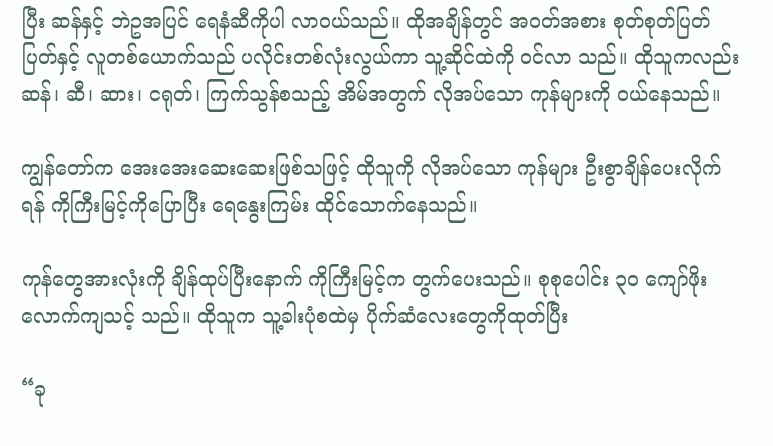ပြီး ဆန်နှင့် ဘဲဥအပြင် ရေနံဆီကိုပါ လာဝယ်သည်။ ထိုအချိန်တွင် အဝတ်အစား စုတ်စုတ်ပြတ်ပြတ်နှင့် လူတစ်ယောက်သည် ပလိုင်းတစ်လုံးလွယ်ကာ သူ့ဆိုင်ထဲကို ဝင်လာ သည်။ ထိုသူကလည်း ဆန်၊ ဆီ၊ ဆား၊ ငရုတ်၊ ကြက်သွန်စသည့် အိမ်အတွက် လိုအပ်သော ကုန်များကို ဝယ်နေသည်။

ကျွန်တော်က အေးအေးဆေးဆေးဖြစ်သဖြင့် ထိုသူကို လိုအပ်သော ကုန်များ ဦးစွာချိန်ပေးလိုက်ရန် ကိုကြီးမြင့်ကိုပြောပြီး ရေနွေးကြမ်း ထိုင်သောက်နေသည်။

ကုန်တွေအားလုံးကို ချိန်ထုပ်ပြီးနောက် ကိုကြီးမြင့်က တွက်ပေးသည်။ စုစုပေါင်း ၃၀ ကျော်ဖိုးလောက်ကျသင့် သည်။ ထိုသူက သူ့ခါးပုံစထဲမှ ပိုက်ဆံလေးတွေကိုထုတ်ပြီး

“ခု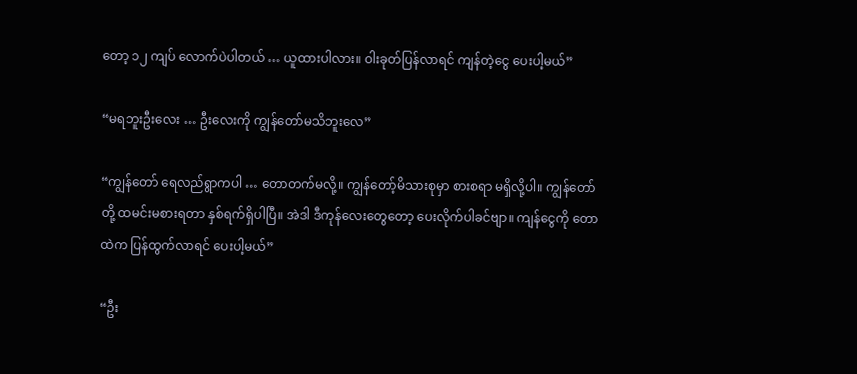တော့ ၁၂ ကျပ် လောက်ပဲပါတယ် … ယူထားပါလား။ ဝါးခုတ်ပြန်လာရင် ကျန်တဲ့ငွေ ပေးပါ့မယ်”

“မရဘူးဦးလေး … ဦးလေးကို ကျွန်တော်မသိဘူးလေ”

“ကျွန်တော် ရေလည်ရွာကပါ … တောတက်မလို့။ ကျွန်တော့်မိသားစုမှာ စားစရာ မရှိလို့ပါ။ ကျွန်တော်တို့ ထမင်းမစားရတာ နှစ်ရက်ရှိပါပြီ။ အဲဒါ ဒီကုန်လေးတွေတော့ ပေးလိုက်ပါခင်ဗျာ။ ကျန်ငွေကို တောထဲက ပြန်ထွက်လာရင် ပေးပါ့မယ်”

“ဦး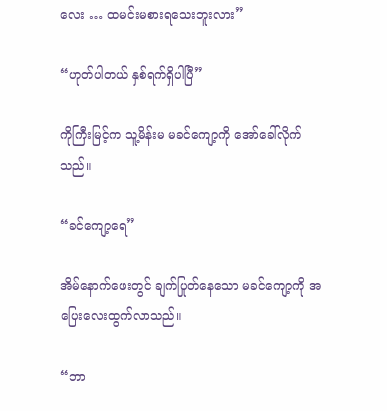လေး … ထမင်းမစားရသေးဘူးလား”

“ဟုတ်ပါတယ် နှစ်ရက်ရှိပါပြီ”

ကိုကြီးမြင့်က သူ့မိန်းမ မခင်ကျော့ကို အော်ခေါ်လိုက်သည်။

“ခင်ကျော့ရေ”

အိမ်နောက်ဖေးတွင် ချက်ပြုတ်နေသော မခင်ကျော့ကို အပြေးလေးထွက်လာသည်။

“ဘာ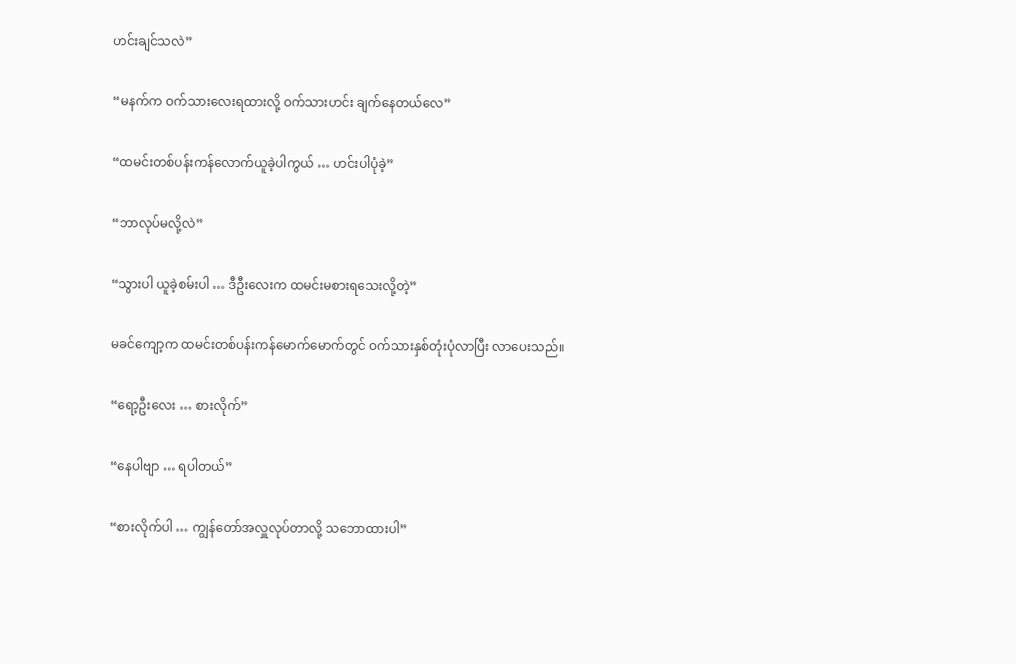ဟင်းချင်သလဲ”

“မနက်က ဝက်သားလေးရထားလို့ ဝက်သားဟင်း ချက်နေတယ်လေ”

“ထမင်းတစ်ပန်းကန်လောက်ယူခဲ့ပါကွယ် … ဟင်းပါပုံခဲ့”

“ဘာလုပ်မလို့လဲ”

“သွားပါ ယူခဲ့စမ်းပါ … ဒီဦးလေးက ထမင်းမစားရသေးလို့တဲ့”

မခင်ကျော့က ထမင်းတစ်ပန်းကန်မောက်မောက်တွင် ဝက်သားနှစ်တုံးပုံလာပြီး လာပေးသည်။

“ရော့ဦးလေး … စားလိုက်”

“နေပါဗျာ … ရပါတယ်”

“စားလိုက်ပါ … ကျွန်တော်အလှူလုပ်တာလို့ သဘောထားပါ”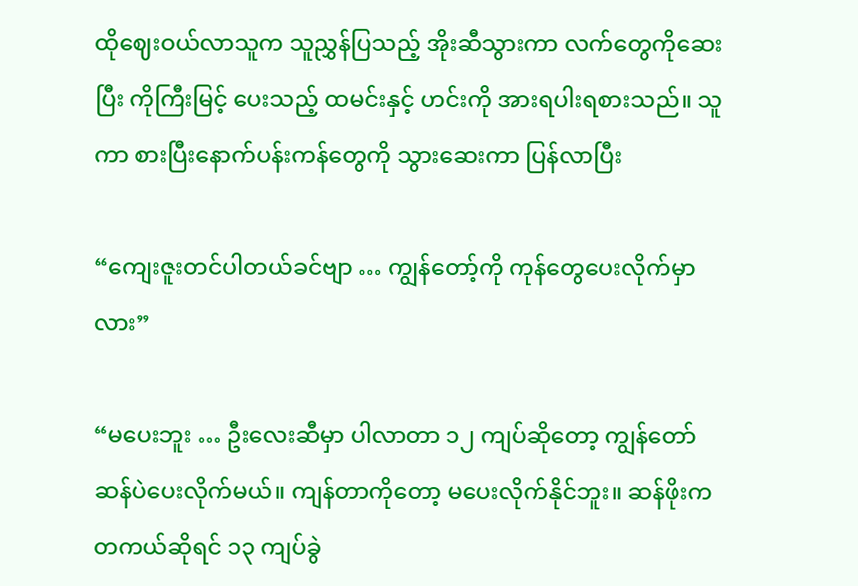ထိုဈေးဝယ်လာသူက သူညွှန်ပြသည့် အိုးဆီသွားကာ လက်တွေကိုဆေးပြီး ကိုကြီးမြင့် ပေးသည့် ထမင်းနှင့် ဟင်းကို အားရပါးရစားသည်။ သူကာ စားပြီးနောက်ပန်းကန်တွေကို သွားဆေးကာ ပြန်လာပြီး

“ကျေးဇူးတင်ပါတယ်ခင်ဗျာ … ကျွန်တော့်ကို ကုန်တွေပေးလိုက်မှာလား”

“မပေးဘူး … ဦးလေးဆီမှာ ပါလာတာ ၁၂ ကျပ်ဆိုတော့ ကျွန်တော် ဆန်ပဲပေးလိုက်မယ်။ ကျန်တာကိုတော့ မပေးလိုက်နိုင်ဘူး။ ဆန်ဖိုးက တကယ်ဆိုရင် ၁၃ ကျပ်ခွဲ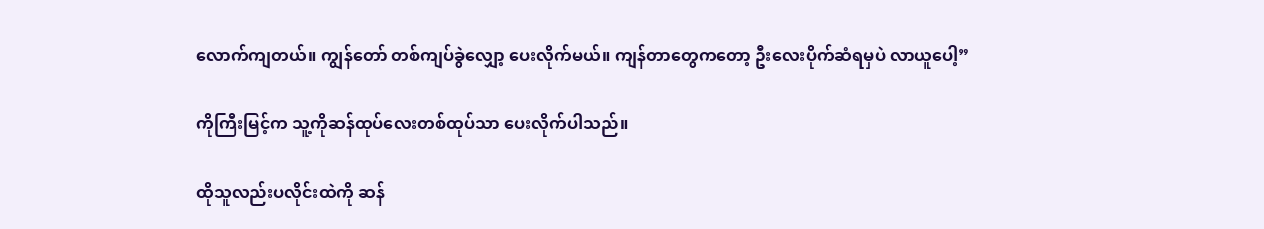လောက်ကျတယ်။ ကျွန်တော် တစ်ကျပ်ခွဲလျှော့ ပေးလိုက်မယ်။ ကျန်တာတွေကတော့ ဦးလေးပိုက်ဆံရမှပဲ လာယူပေါ့”

ကိုကြီးမြင့်က သူ့ကိုဆန်ထုပ်လေးတစ်ထုပ်သာ ပေးလိုက်ပါသည်။

ထိုသူလည်းပလိုင်းထဲကို ဆန်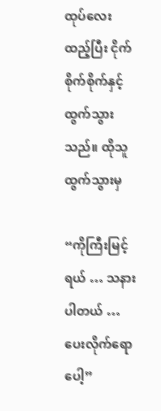ထုပ်လေးထည့်ပြီး ငိုက်စိုက်စိုက်နှင့် ထွက်သွားသည်။ ထိုသူထွက်သွားမှ

“ကိုကြီးမြင့်ရယ် … သနားပါတယ် … ပေးလိုက်ရောပေါ့”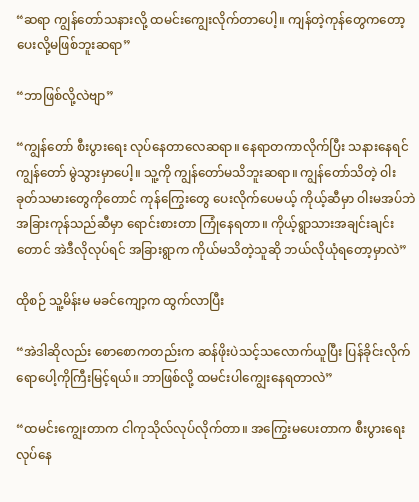“ဆရာ ကျွန်တော်သနားလို့ ထမင်းကျွေးလိုက်တာပေါ့။ ကျန်တဲ့ကုန်တွေကတော့ ပေးလို့မဖြစ်ဘူးဆရာ”

“ဘာဖြစ်လို့လဲဗျာ”

“ကျွန်တော် စီးပွားရေး လုပ်နေတာလေဆရာ။ နေရာတကာလိုက်ပြီး သနားနေရင် ကျွန်တော် မွဲသွားမှာပေါ့။ သူ့ကို ကျွန်တော်မသိဘူးဆရာ။ ကျွန်တော်သိတဲ့ ဝါးခုတ်သမားတွေကိုတောင် ကုန်ကြွေးတွေ ပေးလိုက်ပေမယ့် ကိုယ့်ဆီမှာ ဝါးမအပ်ဘဲ အခြားကုန်သည်ဆီမှာ ရောင်းစားတာ ကြုံနေရတာ။ ကိုယ့်ရွာသားအချင်းချင်းတောင် အဲဒီလိုလုပ်ရင် အခြားရွာက ကိုယ်မသိတဲ့သူဆို ဘယ်လိုယုံရတော့မှာလဲ”

ထိုစဉ် သူ့မိန်းမ မခင်ကျော့က ထွက်လာပြီး

“အဲဒါဆိုလည်း စောစောကတည်းက ဆန်ဖိုးပဲသင့်သလောက်ယူပြီး ပြန်ခိုင်းလိုက်ရောပေါ့ကိုကြီးမြင့်ရယ်။ ဘာဖြစ်လို့ ထမင်းပါကျွေးနေရတာလဲ”

“ထမင်းကျွေးတာက ငါကုသိုလ်လုပ်လိုက်တာ။ အကြွေးမပေးတာက စီးပွားရေးလုပ်နေ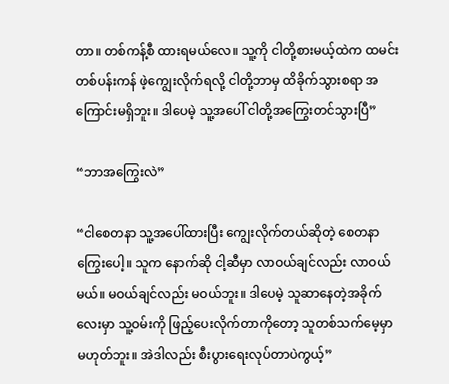တာ။ တစ်ကန့်စီ ထားရမယ်လေ။ သူ့ကို ငါတို့စားမယ့်ထဲက ထမင်းတစ်ပန်းကန် ဖဲ့ကျွေးလိုက်ရလို့ ငါတို့ဘာမှ ထိခိုက်သွားစရာ အကြောင်းမရှိဘူး။ ဒါပေမဲ့ သူ့အပေါ် ငါတို့အကြွေးတင်သွားပြီ”

“ဘာအကြွေးလဲ”

“ငါစေတနာ သူ့အပေါ်ထားပြီး ကျွေးလိုက်တယ်ဆိုတဲ့ စေတနာကြွေးပေါ့။ သူက နောက်ဆို ငါ့ဆီမှာ လာဝယ်ချင်လည်း လာဝယ်မယ်။ မဝယ်ချင်လည်း မဝယ်ဘူး။ ဒါပေမဲ့ သူဆာနေတဲ့အခိုက်လေးမှာ သူ့ဝမ်းကို ဖြည့်ပေးလိုက်တာကိုတော့ သူတစ်သက်မေ့မှာ မဟုတ်ဘူး။ အဲဒါလည်း စီးပွားရေးလုပ်တာပဲကွယ့်”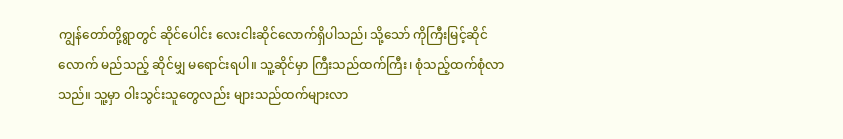ကျွန်တော်တို့ရွာတွင် ဆိုင်ပေါင်း လေးငါးဆိုင်လောက်ရှိပါသည်၊ သို့သော် ကိုကြီးမြင့်ဆိုင်လောက် မည်သည့် ဆိုင်မျှ မရောင်းရပါ။ သူ့ဆိုင်မှာ ကြီးသည်ထက်ကြီး၊ စုံသည့်ထက်စုံလာသည်။ သူ့မှာ ဝါးသွင်းသူတွေလည်း များသည်ထက်များလာ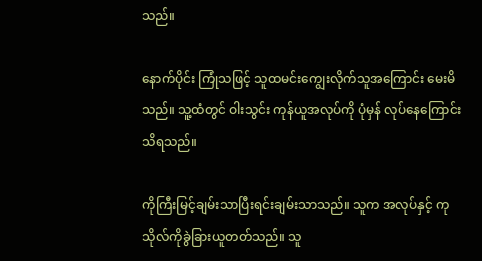သည်။

နောက်ပိုင်း ကြုံသဖြင့် သူထမင်းကျွေးလိုက်သူအကြောင်း မေးမိသည်။ သူ့ထံတွင် ဝါးသွင်း ကုန်ယူအလုပ်ကို ပုံမှန် လုပ်နေကြောင်း သိရသည်။

ကိုကြီးမြင့်ချမ်းသာပြီးရင်းချမ်းသာသည်။ သူက အလုပ်နှင့် ကုသိုလ်ကိုခွဲခြားယူတတ်သည်။ သူ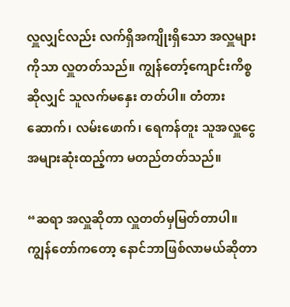လှူလျှင်လည်း လက်ရှိအကျိုးရှိသော အလှူများကိုသာ လှူတတ်သည်။ ကျွန်တော့်ကျောင်းကိစ္စဆိုလျှင် သူလက်မနှေး တတ်ပါ။ တံတားဆောက်၊ လမ်းဖောက်၊ ရေကန်တူး သူအလှူငွေအများဆုံးထည့်ကာ မတည်တတ်သည်။

“ဆရာ အလှူဆိုတာ လှူတတ်မှမြတ်တာပါ။ ကျွန်တော်ကတော့ နောင်ဘာဖြစ်လာမယ်ဆိုတာ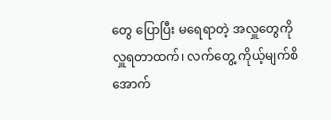တွေ ပြောပြီး မရေရာတဲ့ အလှူတွေကို လှူရတာထက်၊ လက်တွေ့ ကိုယ့်မျက်စိအောက်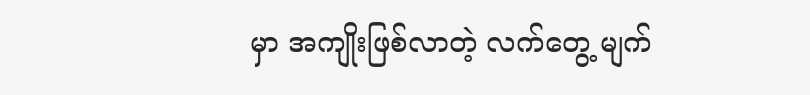မှာ အကျိုးဖြစ်လာတဲ့ လက်တွေ့ မျက်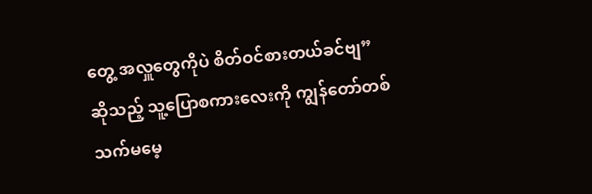တွေ့ အလှူတွေကိုပဲ စိတ်ဝင်စားတယ်ခင်ဗျ” ဆိုသည့် သူ့ပြောစကားလေးကို ကျွန်တော်တစ်သက်မမေ့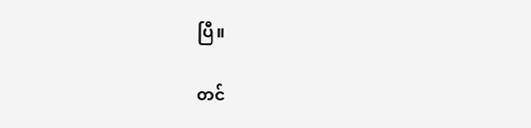ပြီ။

တင်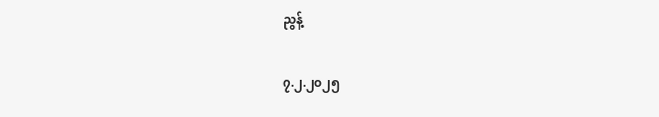ညွန့်

၇.၂.၂၀၂၅